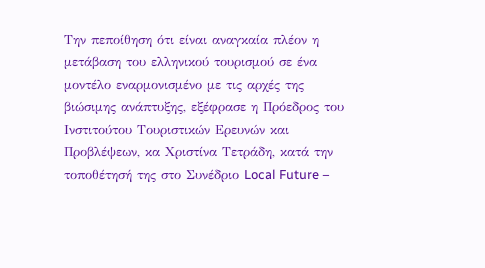Την πεποίθηση ότι είναι αναγκαία πλέον η μετάβαση του ελληνικού τουρισμού σε ένα μοντέλο εναρμονισμένο με τις αρχές της βιώσιμης ανάπτυξης, εξέφρασε η Πρόεδρος του Ινστιτούτου Τουριστικών Ερευνών και Προβλέψεων, κα Χριστίνα Τετράδη, κατά την τοποθέτησή της στο Συνέδριο Local Future –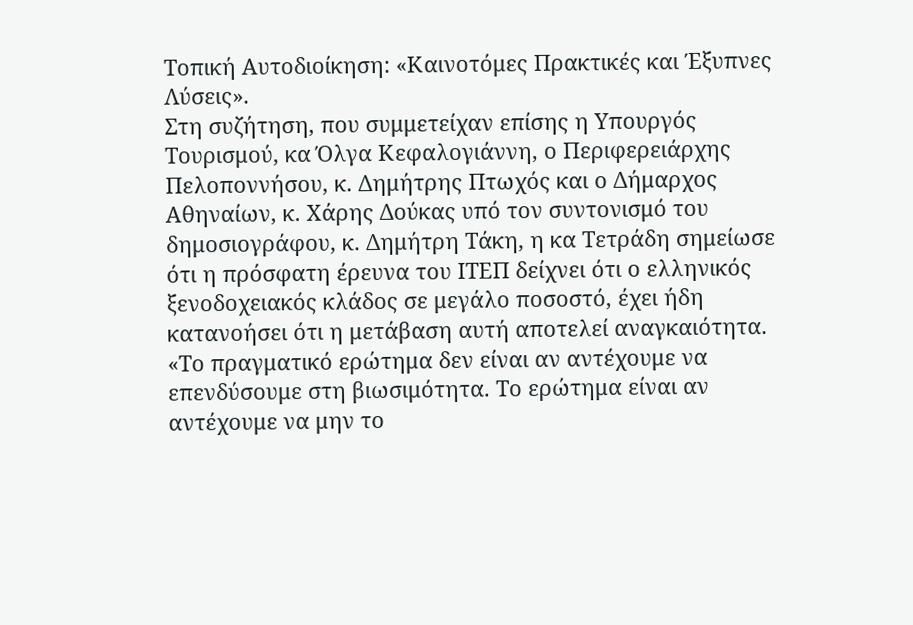Τοπική Αυτοδιοίκηση: «Καινοτόμες Πρακτικές και Έξυπνες Λύσεις».
Στη συζήτηση, που συμμετείχαν επίσης η Υπουργός Τουρισμού, κα Όλγα Κεφαλογιάννη, ο Περιφερειάρχης Πελοποννήσου, κ. Δημήτρης Πτωχός και ο Δήμαρχος Αθηναίων, κ. Χάρης Δούκας υπό τον συντονισμό του δημοσιογράφου, κ. Δημήτρη Τάκη, η κα Τετράδη σημείωσε ότι η πρόσφατη έρευνα του ΙΤΕΠ δείχνει ότι ο ελληνικός ξενοδοχειακός κλάδος σε μεγάλο ποσοστό, έχει ήδη κατανοήσει ότι η μετάβαση αυτή αποτελεί αναγκαιότητα.
«Το πραγματικό ερώτημα δεν είναι αν αντέχουμε να επενδύσουμε στη βιωσιμότητα. Το ερώτημα είναι αν αντέχουμε να μην το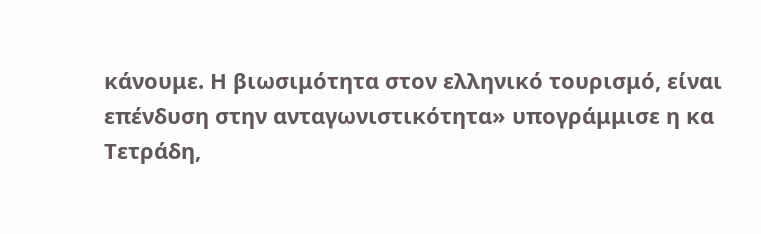κάνουμε. Η βιωσιμότητα στον ελληνικό τουρισμό, είναι επένδυση στην ανταγωνιστικότητα» υπογράμμισε η κα Τετράδη,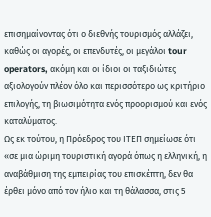επισημαίνοντας ότι ο διεθνής τουρισμός αλλάζει, καθώς οι αγορές, οι επενδυτές, οι μεγάλοι tour operators, ακόμη και οι ίδιοι οι ταξιδιώτες αξιολογούν πλέον όλο και περισσότερο ως κριτήριο επιλογής, τη βιωσιμότητα ενός προορισμού και ενός καταλύματος.
Ως εκ τούτου, η Πρόεδρος του ΙΤΕΠ σημείωσε ότι «σε μια ώριμη τουριστική αγορά όπως η ελληνική, η αναβάθμιση της εμπειρίας του επισκέπτη, δεν θα έρθει μόνο από τον ήλιο και τη θάλασσα, στις 5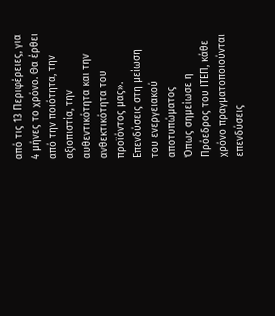από τις 13 Περιφέρειες, για 4 μήνες το χρόνο. Θα έρθει από την ποιότητα, την αξιοπιστία, την αυθεντικότητα και την ανθεκτικότητα του προϊόντος μας».
Επενδύσεις στη μείωση του ενεργειακού αποτυπώματος
Όπως σημείωσε η Πρόεδρος του ΙΤΕΠ, κάθε χρόνο πραγματοποιούνται επενδύσεις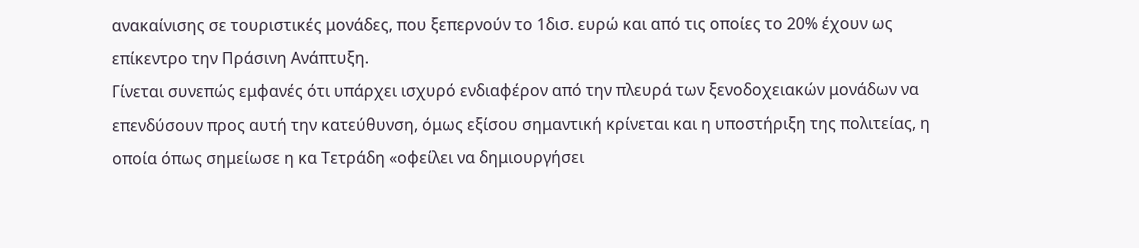ανακαίνισης σε τουριστικές μονάδες, που ξεπερνούν το 1δισ. ευρώ και από τις οποίες το 20% έχουν ως επίκεντρο την Πράσινη Ανάπτυξη.
Γίνεται συνεπώς εμφανές ότι υπάρχει ισχυρό ενδιαφέρον από την πλευρά των ξενοδοχειακών μονάδων να επενδύσουν προς αυτή την κατεύθυνση, όμως εξίσου σημαντική κρίνεται και η υποστήριξη της πολιτείας, η οποία όπως σημείωσε η κα Τετράδη «οφείλει να δημιουργήσει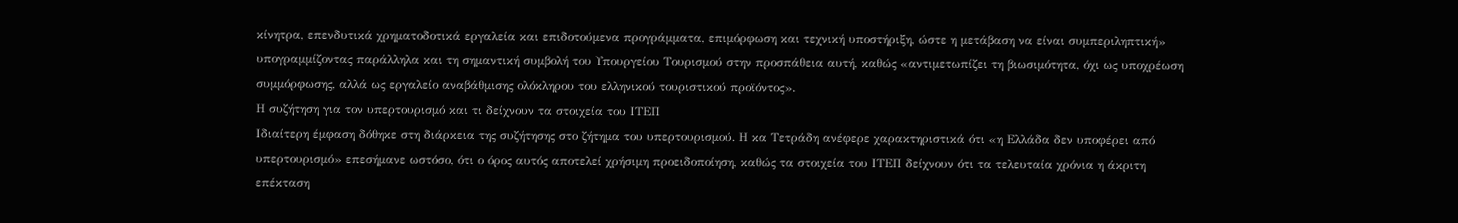κίνητρα, επενδυτικά χρηματοδοτικά εργαλεία και επιδοτούμενα προγράμματα, επιμόρφωση και τεχνική υποστήριξη, ώστε η μετάβαση να είναι συμπεριληπτική» υπογραμμίζοντας παράλληλα και τη σημαντική συμβολή του Υπουργείου Τουρισμού στην προσπάθεια αυτή, καθώς «αντιμετωπίζει τη βιωσιμότητα, όχι ως υποχρέωση συμμόρφωσης, αλλά ως εργαλείο αναβάθμισης ολόκληρου του ελληνικού τουριστικού προϊόντος».
Η συζήτηση για τον υπερτουρισμό και τι δείχνουν τα στοιχεία του ΙΤΕΠ
Ιδιαίτερη έμφαση δόθηκε στη διάρκεια της συζήτησης στο ζήτημα του υπερτουρισμού. Η κα Τετράδη ανέφερε χαρακτηριστικά ότι «η Ελλάδα δεν υποφέρει από υπερτουρισμό» επεσήμανε ωστόσο, ότι ο όρος αυτός αποτελεί χρήσιμη προειδοποίηση, καθώς τα στοιχεία του ΙΤΕΠ δείχνουν ότι τα τελευταία χρόνια η άκριτη επέκταση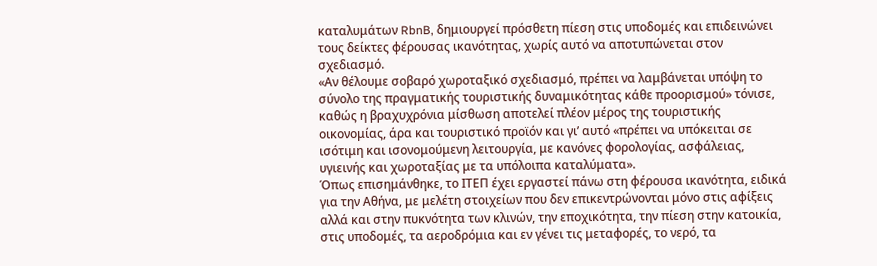καταλυμάτων RbnB, δημιουργεί πρόσθετη πίεση στις υποδομές και επιδεινώνει τους δείκτες φέρουσας ικανότητας, χωρίς αυτό να αποτυπώνεται στον σχεδιασμό.
«Αν θέλουμε σοβαρό χωροταξικό σχεδιασμό, πρέπει να λαμβάνεται υπόψη το σύνολο της πραγματικής τουριστικής δυναμικότητας κάθε προορισμού» τόνισε, καθώς η βραχυχρόνια μίσθωση αποτελεί πλέον μέρος της τουριστικής οικονομίας, άρα και τουριστικό προϊόν και γι’ αυτό «πρέπει να υπόκειται σε ισότιμη και ισονομούμενη λειτουργία, με κανόνες φορολογίας, ασφάλειας, υγιεινής και χωροταξίας με τα υπόλοιπα καταλύματα».
Όπως επισημάνθηκε, το ΙΤΕΠ έχει εργαστεί πάνω στη φέρουσα ικανότητα, ειδικά για την Αθήνα, με μελέτη στοιχείων που δεν επικεντρώνονται μόνο στις αφίξεις αλλά και στην πυκνότητα των κλινών, την εποχικότητα, την πίεση στην κατοικία, στις υποδομές, τα αεροδρόμια και εν γένει τις μεταφορές, το νερό, τα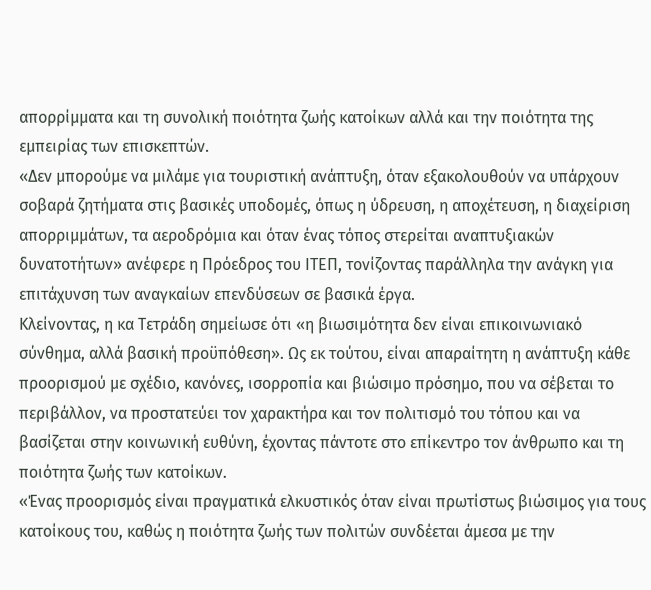απορρίμματα και τη συνολική ποιότητα ζωής κατοίκων αλλά και την ποιότητα της εμπειρίας των επισκεπτών.
«Δεν μπορούμε να μιλάμε για τουριστική ανάπτυξη, όταν εξακολουθούν να υπάρχουν σοβαρά ζητήματα στις βασικές υποδομές, όπως η ύδρευση, η αποχέτευση, η διαχείριση απορριμμάτων, τα αεροδρόμια και όταν ένας τόπος στερείται αναπτυξιακών δυνατοτήτων» ανέφερε η Πρόεδρος του ΙΤΕΠ, τονίζοντας παράλληλα την ανάγκη για επιτάχυνση των αναγκαίων επενδύσεων σε βασικά έργα.
Κλείνοντας, η κα Τετράδη σημείωσε ότι «η βιωσιμότητα δεν είναι επικοινωνιακό σύνθημα, αλλά βασική προϋπόθεση». Ως εκ τούτου, είναι απαραίτητη η ανάπτυξη κάθε προορισμού με σχέδιο, κανόνες, ισορροπία και βιώσιμο πρόσημο, που να σέβεται το περιβάλλον, να προστατεύει τον χαρακτήρα και τον πολιτισμό του τόπου και να βασίζεται στην κοινωνική ευθύνη, έχοντας πάντοτε στο επίκεντρο τον άνθρωπο και τη ποιότητα ζωής των κατοίκων.
«Ένας προορισμός είναι πραγματικά ελκυστικός όταν είναι πρωτίστως βιώσιμος για τους κατοίκους του, καθώς η ποιότητα ζωής των πολιτών συνδέεται άμεσα με την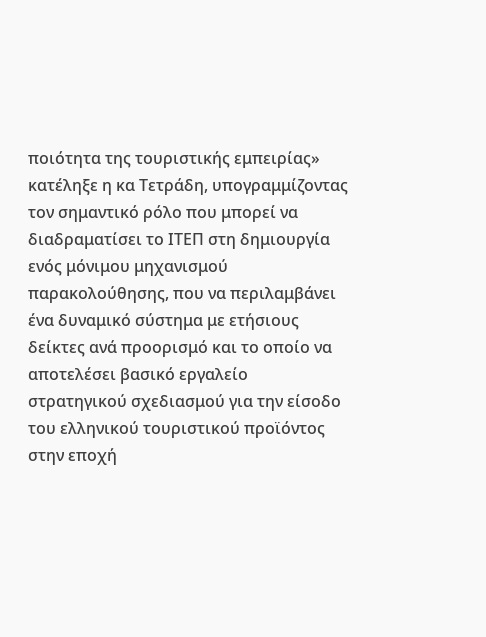ποιότητα της τουριστικής εμπειρίας» κατέληξε η κα Τετράδη, υπογραμμίζοντας τον σημαντικό ρόλο που μπορεί να διαδραματίσει το ΙΤΕΠ στη δημιουργία ενός μόνιμου μηχανισμού παρακολούθησης, που να περιλαμβάνει ένα δυναμικό σύστημα με ετήσιους δείκτες ανά προορισμό και το οποίο να αποτελέσει βασικό εργαλείο στρατηγικού σχεδιασμού για την είσοδο του ελληνικού τουριστικού προϊόντος στην εποχή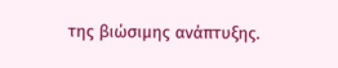της βιώσιμης ανάπτυξης.